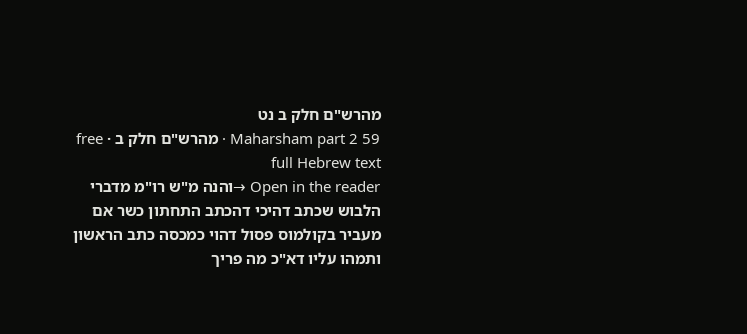מהרש"ם חלק ב נט
Maharsham part 2 59 · מהרש"ם חלק ב · free full Hebrew text
Open in the reader →והנה מ"ש רו"מ מדברי הלבוש שכתב דהיכי דהכתב התחתון כשר אם מעביר בקולמוס פסול דהוי כמכסה כתב הראשון ותמהו עליו דא"כ מה פריך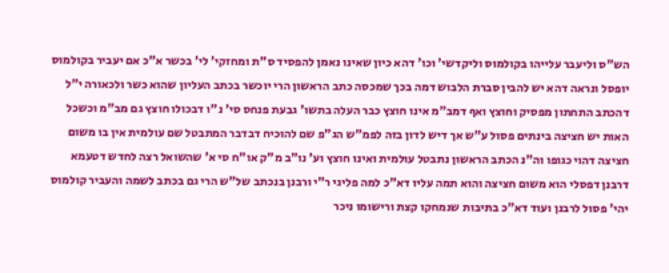הש"ס וליעבר עלייהו בקולמוס וליקדשי' וכו' דהא כיון שאינו נאמן להפסיד ס"ת ומחזקי' לי' בכשר א"כ אם יעביר בקולמוס יופסל ונראה דהא יש להבין סברת הלבוש דמה בכך שמכסה כתב הראשון הרי יוכשר בכתב העליון שהוא כשר ולכאורה י"ל דהכתב התחתון מפסיק וחוצץ ואף דמב"מ אינו חוצץ כבר העלה בתשו' גבעת פנחס סי' נ"ו דבכולו חוצץ גם מב"מ וכשכל האות יש חציצה בינתים פסול ע"ש אך דיש לדון בזה לפמ"ש הג"פ שם להוכיח דבדבר המתבטל שם עולמית אין בו משום חציצה דהוי כגופו וה"נ הכתב הראשון נתבטל עולמית ואינו חוצץ וע' נו"ב מ"ק או"ח סי א' שהשואל רצה לחדש דטעמא דרבנן דפסלי הוא משום חציצה והוא תמה עליו דא"כ למה פליגי ר"י ורבנן בנכתב של"ש הרי גם בכתב לשמה והעביר קולמוס יהי' פסול לרבנן ועוד דא"כ בתיבות שנמחקו קצת ורישומו ניכר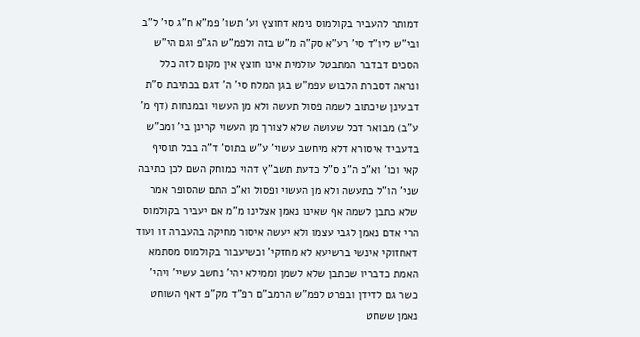דמותר להעביר בקולמוס נימא דחוצץ וע' תשו' פמ"א ח"ג סי' ל"ב ובי"ש ליו"ד סי' רע"א סק"ה מ"ש בזה ולפמ"ש הג"פ וגם הי"ש הסכים דבדבר המתבטל עולמית אינו חוצץ אין מקום לזה כלל ונראה דסברת הלבוש עפמ"ש בגן המלח סי' ה' דגם בכתיבת ס"ת דבעינן שיכתוב לשמה פסול תעשה ולא מן העשוי ובמנחות (דף מ' ע"ב) מבואר דכל שעושה שלא לצורך מן העשוי קרינן בי' ומכ"ש בדעביד איסורא דלא מיחשב עשוי' ע"ש בתוס' ד"ה בבל תוסיף קאי וכו' וא"כ ה"נ ס"ל כדעת תשב"ץ דהוי כמוחק השם לכן כתיבה שני' הו"ל כתעשה ולא מן העשוי ופסול וא"כ התם שהסופר אמר שלא כתבן לשמה אף שאינו נאמן אצלינו מ"מ אם יעביר בקולמוס הרי אדם נאמן לגבי עצמו ולא יעשה איסור מחיקה בהעברה זו ועוד דאחזוקי אינשי ברשיעא לא מחזקי' וכשיעבור בקולמוס מסתמא האמת כדבריו שכתבן שלא לשמן וממילא יהי' נחשב עשיי' ויהי' כשר גם לדידן ובפרט לפמ"ש הרמב"ם רפ"ד מק"פ דאף השוחט נאמן ששחט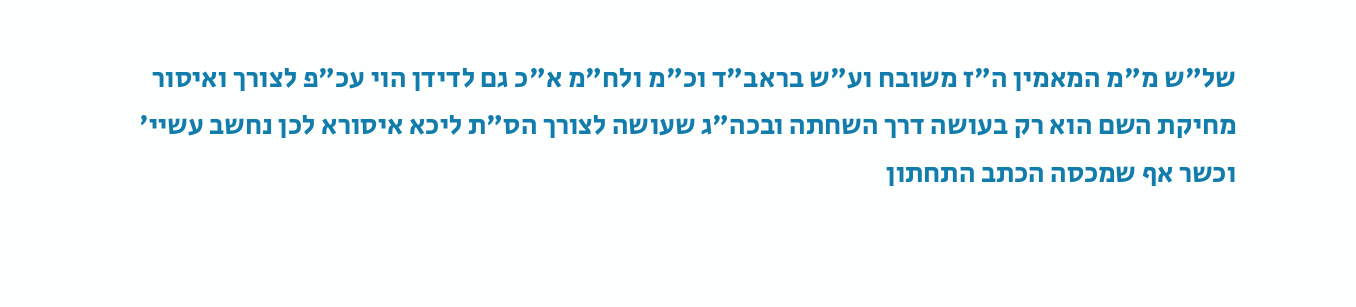של"ש מ"מ המאמין ה"ז משובח וע"ש בראב"ד וכ"מ ולח"מ א"כ גם לדידן הוי עכ"פ לצורך ואיסור מחיקת השם הוא רק בעושה דרך השחתה ובכה"ג שעושה לצורך הס"ת ליכא איסורא לכן נחשב עשיי' וכשר אף שמכסה הכתב התחתון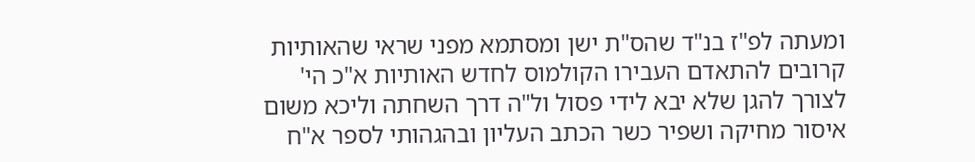ומעתה לפ"ז בנ"ד שהס"ת ישן ומסתמא מפני שראי שהאותיות קרובים להתאדם העבירו הקולמוס לחדש האותיות א"כ הי' לצורך להגן שלא יבא לידי פסול ול"ה דרך השחתה וליכא משום איסור מחיקה ושפיר כשר הכתב העליון ובהגהותי לספר א"ח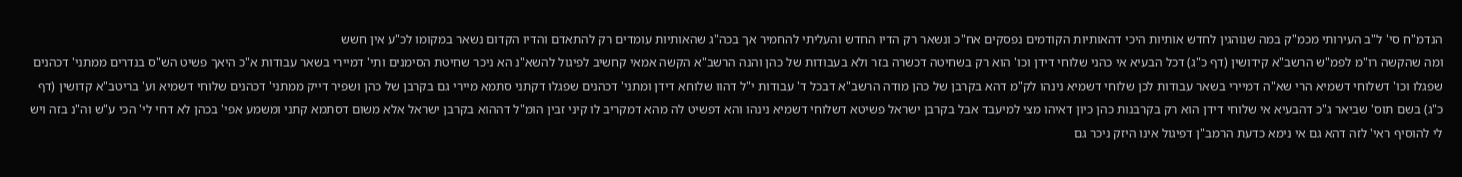הנדמ"ח סי' ל"ב העירותי מכמ"ק במה שנוהגין לחדש אותיות היכי דהאותיות הקודמים נפסקים אח"כ ונשאר רק הדיו החדש והעליתי להחמיר אך בכה"ג שהאותיות עומדים רק להתאדם והדיו הקדום נשאר במקומו לכ"ע אין חשש
ומה שהקשה רו"מ לפמ"ש הרשב"א קידושין (דף כ"ג) דכל הבעיא אי כהני שלוחי דידן וכו' הוא רק בשחיטה דכשרה בזר ולא בעבודות של כהן והנה הרשב"א הקשה אמאי קחשיב לפיגול להשא"נ הא ניכר שחיטת הסימנים ותי' דמיירי בשאר עבודות א"כ היאך פשיט הש"ס בנדרים ממתני' דכהנים שפגלו וכו' דשלוחי דשמיא הרי שא"ה דמיירי בשאר עבודות לכן שלוחי דשמיא נינהו לק"מ דהא בקרבן של כהן מודה הרשב"א דבכל ד' עבודות י"ל דהוו שלוחא דידן ומתני' דכהנים שפגלו דקתני סתמא מיירי גם בקרבן של כהן ושפיר דייק ממתני' דכהנים שלוחי דשמיא וע' בריטב"א קדושין (דף כ"ג) בשם תוס' שביאר ג"כ דהבעיא אי שלוחי דידן הוא רק בקרבנות כהן כיון דאיהו מצי למיעבד אבל בקרבן ישראל פשיטא דשלוחי דשמיא נינהו והא דפשיט לה מהא דמקריב לו קיני זבין הומ"ל דההוא בקרבן ישראל אלא משום דסתמא קתני ומשמע אפי' בכהן לא דחי לי' הכי ע"ש וה"נ בזה ויש לי להוסיף ראי' לזה דהא גם אי נימא כדעת הרמב"ן דפיגול אינו היזק ניכר גם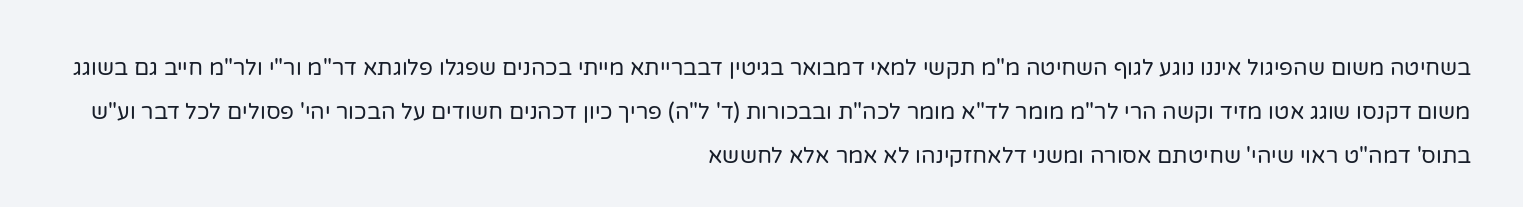בשחיטה משום שהפיגול איננו נוגע לגוף השחיטה מ"מ תקשי למאי דמבואר בגיטין דבברייתא מייתי בכהנים שפגלו פלוגתא דר"מ ור"י ולר"מ חייב גם בשוגג משום דקנסו שוגג אטו מזיד וקשה הרי לר"מ מומר לד"א מומר לכה"ת ובבכורות (ד' ל"ה) פריך כיון דכהנים חשודים על הבכור יהי' פסולים לכל דבר וע"ש בתוס' דמה"ט ראוי שיהי' שחיטתם אסורה ומשני דלאחזקינהו לא אמר אלא לחששא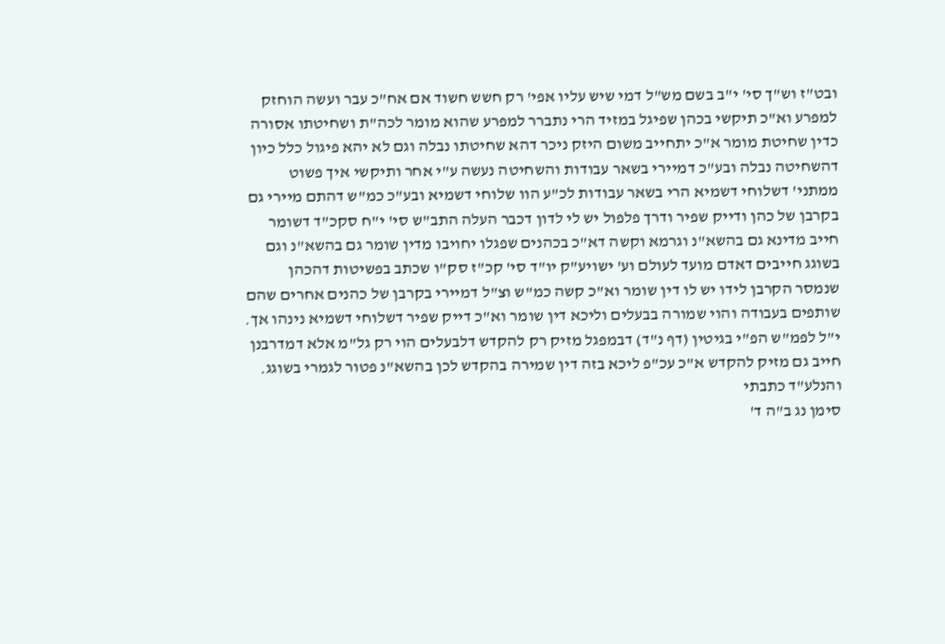ובט"ז וש"ך סי' י"ב בשם מש"ל דמי שיש עליו אפי' רק חשש חשוד אם אח"כ עבר ועשה הוחזק למפרע וא"כ תיקשי בכהן שפיגל במזיד הרי נתברר למפרע שהוא מומר לכה"ת ושחיטתו אסורה כדין שחיטת מומר א"כ יתחייב משום היזק ניכר דהא שחיטתו נבלה וגם לא יהא פיגול כלל כיון דהשחיטה נבלה ובע"כ דמיירי בשאר עבודות והשחיטה נעשה ע"י אחר ותיקשי איך פשוט ממתני' דשלוחי דשמיא הרי בשאר עבודות לכ"ע הוו שלוחי דשמיא ובע"כ כמ"ש דהתם מיירי גם בקרבן של כהן ודייק שפיר ודרך פלפול יש לי לדון דכבר העלה התב"ש סי' י"ח סקכ"ד דשומר חייב מדינא גם בהשא"נ וגרמא וקשה דא"כ בכהנים שפגלו יחויבו מדין שומר גם בהשא"נ וגם בשוגג חייבים דאדם מועד לעולם וע' ישויע"ק יו"ד סי' קכ"ז סק"ו שכתב בפשיטות דהכהן שנמסר הקרבן לידו יש לו דין שומר וא"כ קשה כמ"ש וצ"ל דמיירי בקרבן של כהנים אחרים שהם שותפים בעבודה והוי שמורה בבעלים וליכא דין שומר וא"כ דייק שפיר דשלוחי דשמיא נינהו אך. י"ל לפמ"ש הפ"י בגיטין (דף נ"ד) דבמפגל מזיק רק להקדש דלבעלים הוי רק גל"מ אלא דמדרבנן חייב גם מזיק להקדש א"כ עכ"פ ליכא בזה דין שמירה בהקדש לכן בהשא"נ פטור לגמרי בשוגג. והנלע"ד כתבתי
סימן נג ב"ה ד'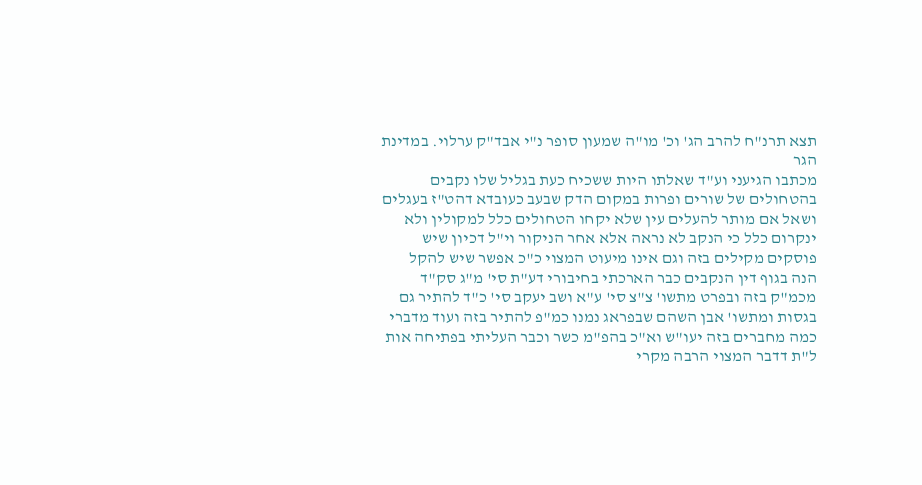תצא תרנ"ח להרב הג' וכ' מו"ה שמעון סופר נ"י אבד"ק ערלוי. במדינת הגר
מכתבו הגיעני וע"ד שאלתו היות ששכיח כעת בגליל שלו נקבים בהטחולים של שורים ופרות במקום הדק שבעב כעובדא דהט"ז בעגלים ושאל אם מותר להעלים עין שלא יקחו הטחולים כלל למקולין ולא ינקרום כלל כי הנקב לא נראה אלא אחר הניקור וי"ל דכיון שיש פוסקים מקילים בזה וגם אינו מיעוט המצוי כ"כ אפשר שיש להקל
הנה בגוף דין הנקבים כבר הארכתי בחיבורי דע"ת סי' מ"ג סק"ד מכמ"ק בזה ובפרט מתשו' צ"צ סי' ע"א ושב יעקב סי' כ"ד להתיר גם בגסות ומתשו' אבן השהם שבפראג נמנו כמ"פ להתיר בזה ועוד מדברי כמה מחברים בזה יעו"ש וא"כ בהפ"מ כשר וכבר העליתי בפתיחה אות ל"ת דדבר המצוי הרבה מקרי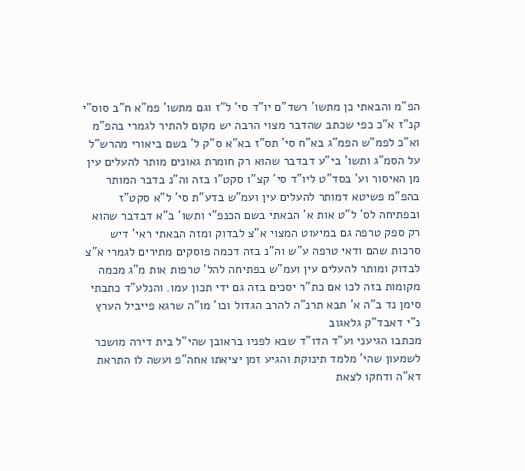הפ"מ והבאתי כן מתשו' רשד"ם יו"ד סי' ל"ז וגם מתשו' פמ"א ח"ב סוס"י קנ"ז א"כ כפי שכתב שהדבר מצוי הרבה יש מקום להתיר לגמרי בהפ"מ וא"כ לפמ"ש הפמ"ג בא"ח סי' תס"ז בא"א ס"ק ל' בשם ביאורי מהרש"ל על הסמ"ג ותשו' בי"ע דבדבר שהוא רק חומרת גאונים מותר להעלים עין מן האיסור וע' בסד"ט ליו"ד סי' קצ"ו סקט"ו בזה וה"נ בדבר המותר בהפ"מ פשיטא דמותר להעלים עין ועמ"ש בדע"ת סי' ל"א סקט"ז ובפתיחה לס' ל"ט אות א' הבאתי בשם הכנפ"י ותשו' ב"א דבדבר שהוא רק ספק טרפה גם במיעוט המצוי א"צ לבדוק ומזה הבאתי ראי' דיש סרכות שהם ודאי טרפה ע"ש וה"נ בזה דכמה פוסקים מתירים לגמרי א"צ לבדוק ומותר להעלים עין ועמ"ש בפתיחה להל' טרפות אות מ"ג מכמה מקומות בזה לכו אם כת"ר יסכים בזה גם ידי תכון עמו. והנלע"ד כתבתי
סימן נד ב"ה א' תבא תרנ"ה להרב הגדול וכו' מו"ה שרגא פייביל הערץ נ"י דאבד"ק גלאגוב
מכתבו הגיעני וע"ד הדו"ד שבא לפניו בראובן שהי"ל בית דירה מושכר לשמעון שהי' מלמד תינוקת והגיע זמן יציאתו אחה"פ ועשה לו התראת דא"ה ודחקו לצאת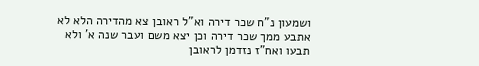ושמעון נ"ח שכר דירה וא"ל ראובן צא מהדירה הלא לא אתבע ממך שכר דירה וכן יצא משם ועבר שנה א' ולא תבעו ואח"ז נזדמן לראובן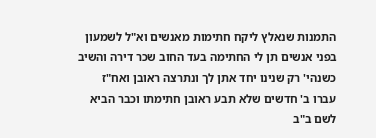התמנות שנאלץ ליקח חתימות מאנשים וא"ל לשמעון בפני אנשים תן לי החתימה בעד החוב שכר דירה והשיב כשנהי' רק שנינו יחד אתן לך ונתרצה ראובן ואח"ז עברו ב' חדשים שלא תבע ראובן חתימתו וכבר הביא לשם ב"ב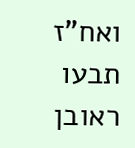ואח"ז תבעו ראובן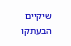שיקיים הבעתקו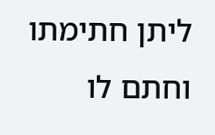ליתן חתימתו וחתם לו